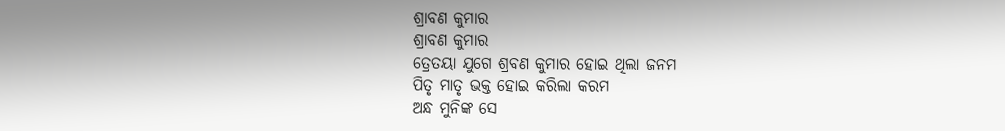ଶ୍ରାବଣ କୁମାର
ଶ୍ରାବଣ କୁମାର
ତ୍ରେତୟା ଯୁଗେ ଶ୍ରବଣ କୁମାର ହୋଇ ଥିଲା ଜନମ
ପିତୃ ମାତୃ ଭକ୍ତ ହୋଇ କରିଲା କରମ
ଅନ୍ଧ ମୁନିଙ୍କ ସେ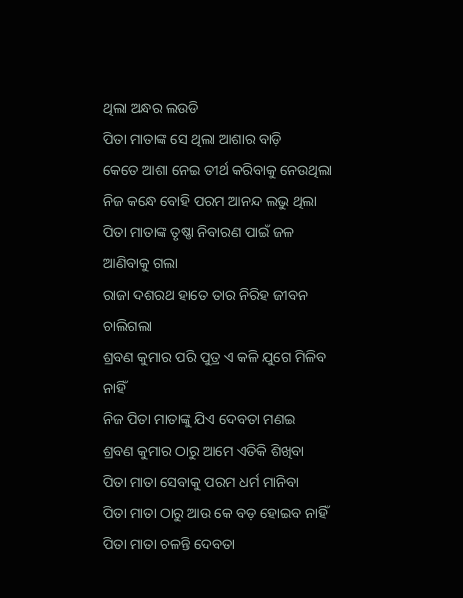ଥିଲା ଅନ୍ଧର ଲଉଡି
ପିତା ମାତାଙ୍କ ସେ ଥିଲା ଆଶାର ବାଡ଼ି
କେତେ ଆଶା ନେଇ ତୀର୍ଥ କରିବାକୁ ନେଉଥିଲା
ନିଜ କନ୍ଧେ ବୋହି ପରମ ଆନନ୍ଦ ଲଭୁ ଥିଲା
ପିତା ମାତାଙ୍କ ତୃଷ୍ଣା ନିବାରଣ ପାଇଁ ଜଳ ଆଣିବାକୁ ଗଲା
ରାଜା ଦଶରଥ ହାତେ ତାର ନିରିହ ଜୀବନ ଚାଲିଗଲା
ଶ୍ରବଣ କୁମାର ପରି ପୁତ୍ର ଏ କଳି ଯୁଗେ ମିଳିବ ନାହିଁ
ନିଜ ପିତା ମାତାଙ୍କୁ ଯିଏ ଦେବତା ମଣଇ
ଶ୍ରବଣ କୁମାର ଠାରୁ ଆମେ ଏତିକି ଶିଖିବା
ପିତା ମାତା ସେବାକୁ ପରମ ଧର୍ମ ମାନିବା
ପିତା ମାତା ଠାରୁ ଆଉ କେ ବଡ଼ ହୋଇବ ନାହିଁ
ପିତା ମାତା ଚଳନ୍ତି ଦେବତା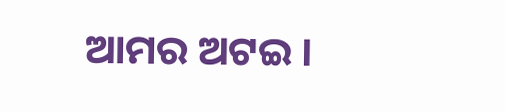ଆମର ଅଟଇ ।